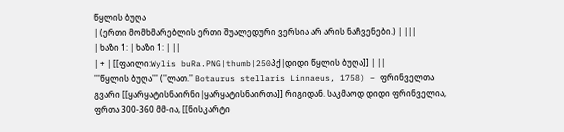წყლის ბუღა
| (ერთი მომხმარებლის ერთი შუალედური ვერსია არ არის ნაჩვენები.) | |||
| ხაზი 1: | ხაზი 1: | ||
| + | [[ფაილი:Wylis buRa.PNG|thumb|250პქ|დიდი წყლის ბუღა]] | ||
'''წყლის ბუღა''' (''ლათ.'' Botaurus stellaris Linnaeus, 1758) – ფრინველთა გვარი [[ყარყატისნაირნი|ყარყატისნაირთა]] რიგიდან. საკმაოდ დიდი ფრინველია, ფრთა 300-360 მმ-ია, [[ნისკარტი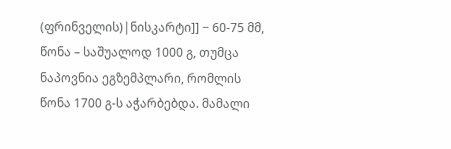(ფრინველის)|ნისკარტი]] − 60-75 მმ, წონა – საშუალოდ 1000 გ, თუმცა ნაპოვნია ეგზემპლარი, რომლის წონა 1700 გ-ს აჭარბებდა. მამალი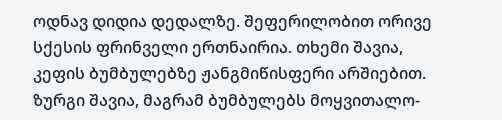ოდნავ დიდია დედალზე. შეფერილობით ორივე სქესის ფრინველი ერთნაირია. თხემი შავია, კეფის ბუმბულებზე ჟანგმიწისფერი არშიებით. ზურგი შავია, მაგრამ ბუმბულებს მოყვითალო-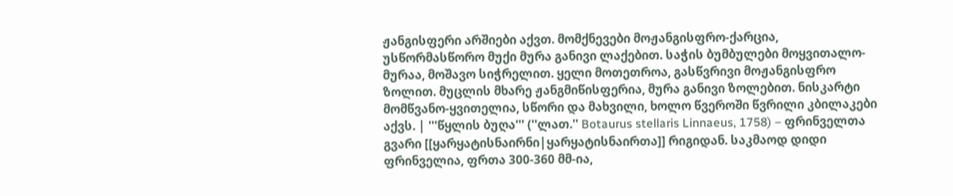ჟანგისფერი არშიები აქვთ. მომქნევები მოჟანგისფრო-ქარცია, უსწორმასწორო მუქი მურა განივი ლაქებით. საჭის ბუმბულები მოყვითალო-მურაა, მოშავო სიჭრელით. ყელი მოთეთროა, გასწვრივი მოჟანგისფრო ზოლით. მუცლის მხარე ჟანგმიწისფერია, მურა განივი ზოლებით. ნისკარტი მომწვანო-ყვითელია, სწორი და მახვილი, ხოლო წვეროში წვრილი კბილაკები აქვს. | '''წყლის ბუღა''' (''ლათ.'' Botaurus stellaris Linnaeus, 1758) – ფრინველთა გვარი [[ყარყატისნაირნი|ყარყატისნაირთა]] რიგიდან. საკმაოდ დიდი ფრინველია, ფრთა 300-360 მმ-ია,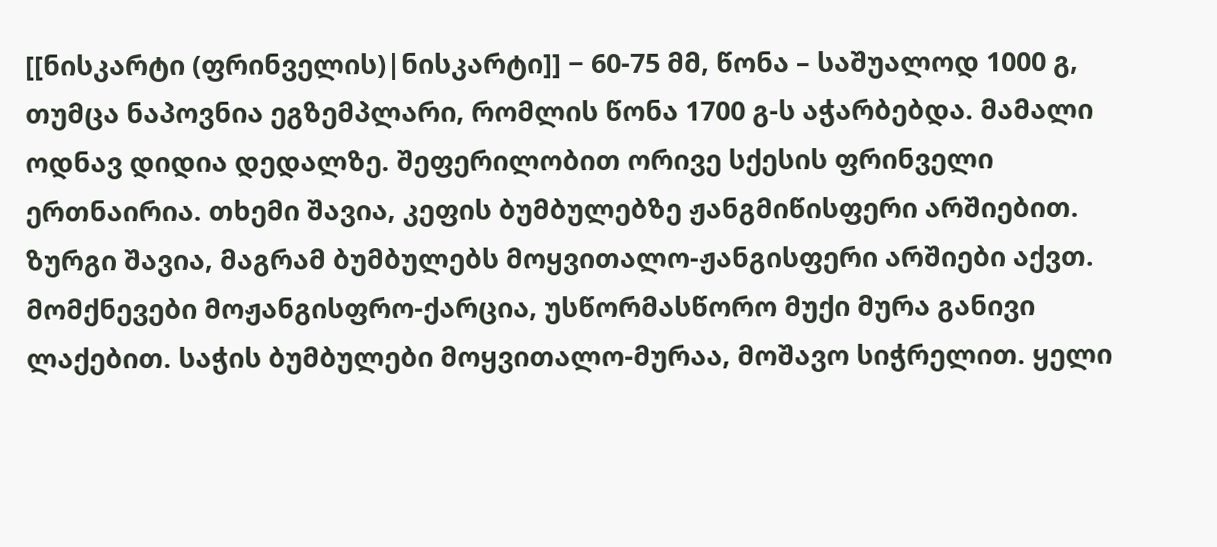[[ნისკარტი (ფრინველის)|ნისკარტი]] − 60-75 მმ, წონა – საშუალოდ 1000 გ, თუმცა ნაპოვნია ეგზემპლარი, რომლის წონა 1700 გ-ს აჭარბებდა. მამალი ოდნავ დიდია დედალზე. შეფერილობით ორივე სქესის ფრინველი ერთნაირია. თხემი შავია, კეფის ბუმბულებზე ჟანგმიწისფერი არშიებით. ზურგი შავია, მაგრამ ბუმბულებს მოყვითალო-ჟანგისფერი არშიები აქვთ. მომქნევები მოჟანგისფრო-ქარცია, უსწორმასწორო მუქი მურა განივი ლაქებით. საჭის ბუმბულები მოყვითალო-მურაა, მოშავო სიჭრელით. ყელი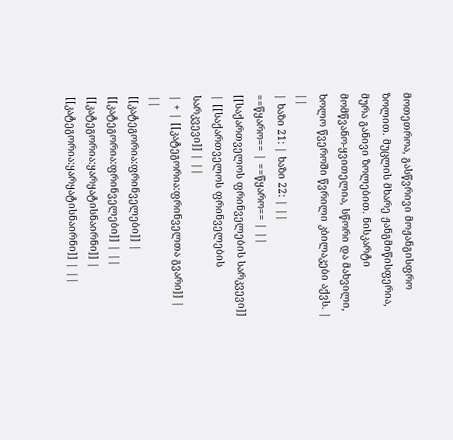მოთეთროა, გასწვრივი მოჟანგისფრო ზოლით. მუცლის მხარე ჟანგმიწისფერია, მურა განივი ზოლებით. ნისკარტი მომწვანო-ყვითელია, სწორი და მახვილი, ხოლო წვეროში წვრილი კბილაკები აქვს. | ||
| ხაზი 21: | ხაზი 22: | ||
==წყარო== | ==წყარო== | ||
[[საქართველოს ფრინველების სარკვევი]] | [[საქართველოს ფრინველების სარკვევი]] | ||
| + | [[კატეგორია:ფრინველთა გვარი]] | ||
[[კატეგორია:ფრინველები]] | [[კატეგორია:ფრინველები]] | ||
[[კატეგორია:ყარყატისნაირნი]] | [[კატეგორია:ყარყატისნაირნი]] | ||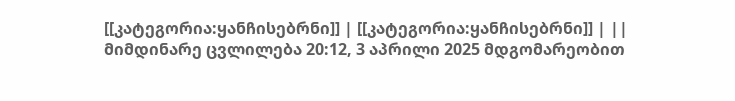[[კატეგორია:ყანჩისებრნი]] | [[კატეგორია:ყანჩისებრნი]] | ||
მიმდინარე ცვლილება 20:12, 3 აპრილი 2025 მდგომარეობით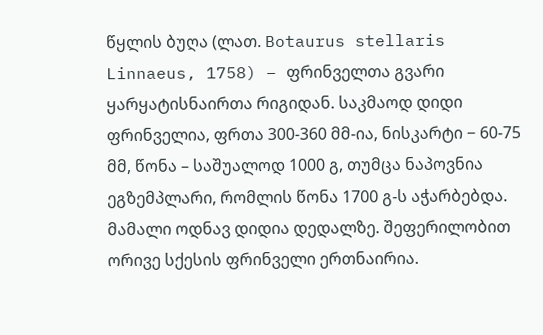წყლის ბუღა (ლათ. Botaurus stellaris Linnaeus, 1758) – ფრინველთა გვარი ყარყატისნაირთა რიგიდან. საკმაოდ დიდი ფრინველია, ფრთა 300-360 მმ-ია, ნისკარტი − 60-75 მმ, წონა – საშუალოდ 1000 გ, თუმცა ნაპოვნია ეგზემპლარი, რომლის წონა 1700 გ-ს აჭარბებდა. მამალი ოდნავ დიდია დედალზე. შეფერილობით ორივე სქესის ფრინველი ერთნაირია.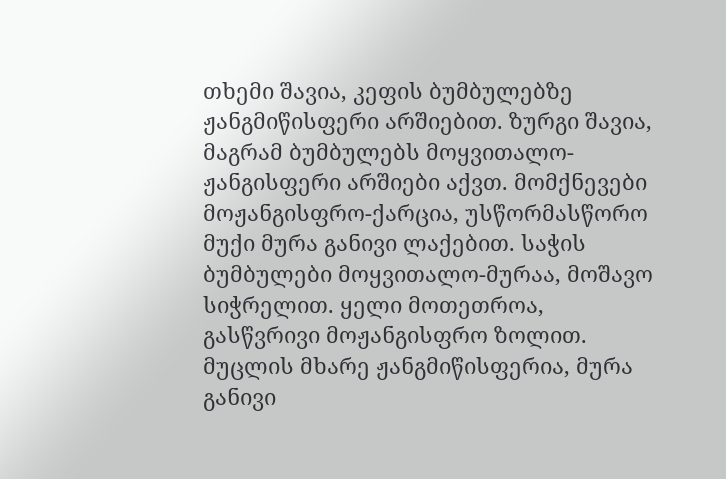თხემი შავია, კეფის ბუმბულებზე ჟანგმიწისფერი არშიებით. ზურგი შავია, მაგრამ ბუმბულებს მოყვითალო-ჟანგისფერი არშიები აქვთ. მომქნევები მოჟანგისფრო-ქარცია, უსწორმასწორო მუქი მურა განივი ლაქებით. საჭის ბუმბულები მოყვითალო-მურაა, მოშავო სიჭრელით. ყელი მოთეთროა, გასწვრივი მოჟანგისფრო ზოლით. მუცლის მხარე ჟანგმიწისფერია, მურა განივი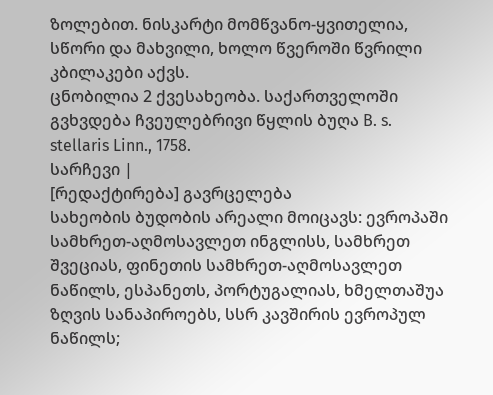ზოლებით. ნისკარტი მომწვანო-ყვითელია, სწორი და მახვილი, ხოლო წვეროში წვრილი კბილაკები აქვს.
ცნობილია 2 ქვესახეობა. საქართველოში გვხვდება ჩვეულებრივი წყლის ბუღა B. s. stellaris Linn., 1758.
სარჩევი |
[რედაქტირება] გავრცელება
სახეობის ბუდობის არეალი მოიცავს: ევროპაში სამხრეთ-აღმოსავლეთ ინგლისს, სამხრეთ შვეციას, ფინეთის სამხრეთ-აღმოსავლეთ ნაწილს, ესპანეთს, პორტუგალიას, ხმელთაშუა ზღვის სანაპიროებს, სსრ კავშირის ევროპულ ნაწილს;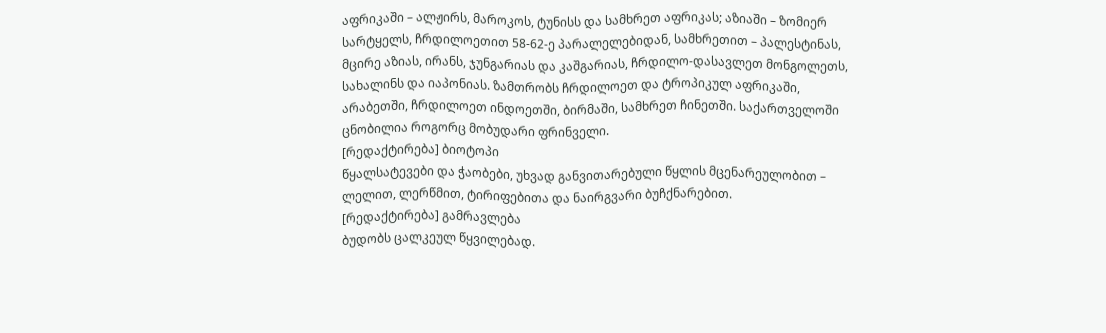აფრიკაში – ალჟირს, მაროკოს, ტუნისს და სამხრეთ აფრიკას; აზიაში – ზომიერ სარტყელს, ჩრდილოეთით 58-62-ე პარალელებიდან, სამხრეთით – პალესტინას, მცირე აზიას, ირანს, ჯუნგარიას და კაშგარიას, ჩრდილო-დასავლეთ მონგოლეთს, სახალინს და იაპონიას. ზამთრობს ჩრდილოეთ და ტროპიკულ აფრიკაში, არაბეთში, ჩრდილოეთ ინდოეთში, ბირმაში, სამხრეთ ჩინეთში. საქართველოში ცნობილია როგორც მობუდარი ფრინველი.
[რედაქტირება] ბიოტოპი
წყალსატევები და ჭაობები, უხვად განვითარებული წყლის მცენარეულობით – ლელით, ლერწმით, ტირიფებითა და ნაირგვარი ბუჩქნარებით.
[რედაქტირება] გამრავლება
ბუდობს ცალკეულ წყვილებად.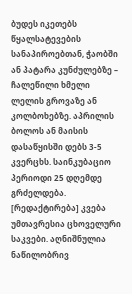ბუდეს იკეთებს წყალსატევების სანაპიროებთან, ჭაობში ან პატარა კუნძულებზე – ჩალეწილი ხმელი ლელის გროვაზე ან კოლბოხებზე. აპრილის ბოლოს ან მაისის დასაწყისში დებს 3-5 კვერცხს. საინკუბაციო პერიოდი 25 დღემდე გრძელდება.
[რედაქტირება] კვება
უმთავრესია ცხოველური საკვები. აღნიშნულია ნაწილობრივ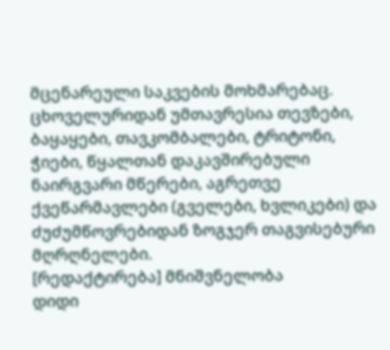მცენარეული საკვების მოხმარებაც. ცხოველურიდან უმთავრესია თევზები, ბაყაყები, თავკომბალები, ტრიტონი, ჭიები, წყალთან დაკავშირებული ნაირგვარი მწერები, აგრეთვე ქვეწარმავლები (გველები, ხვლიკები) და ძუძუმწოვრებიდან ზოგჯერ თაგვისებური მღრღნელები.
[რედაქტირება] მნიშვნელობა
დიდი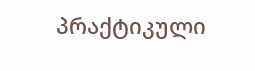პრაქტიკული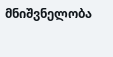მნიშვნელობა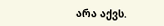არა აქვს.